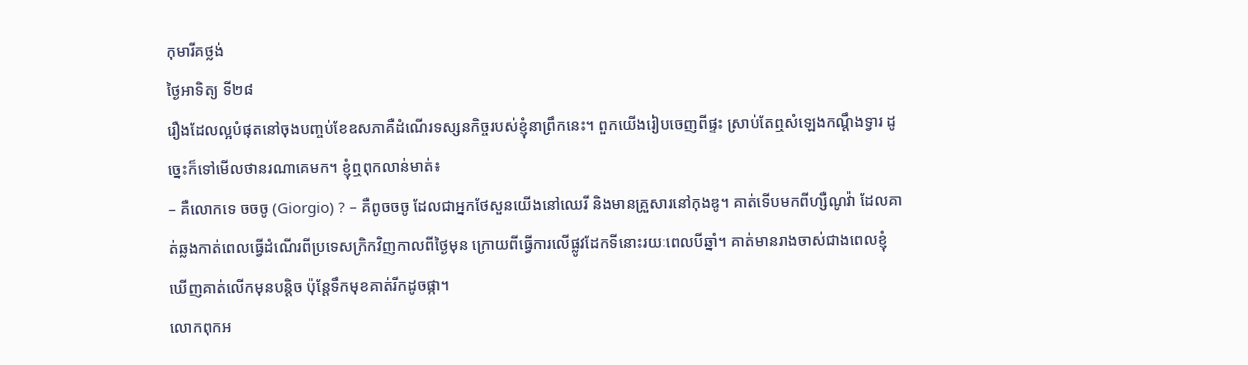កុមារីគថ្លង់
ថ្ងៃអាទិត្យ ទី២៨
រឿងដែលល្អបំផុតនៅចុងបញ្ចប់ខែឧសភាគឺដំណើរទស្សនកិច្ចរបស់ខ្ញុំនាព្រឹកនេះ។ ពួកយើងរៀបចេញពីផ្ទះ ស្រាប់តែឮសំឡេងកណ្ដឹងទ្វារ ដូច្នេះក៏ទៅមើលថានរណាគេមក។ ខ្ញុំឮពុកលាន់មាត់៖
– គឺលោកទេ ចចចូ (Giorgio) ? – គឺពូចចចូ ដែលជាអ្នកថែសួនយើងនៅឈេរី និងមានគ្រួសារនៅកុងឌូ។ គាត់ទើបមកពីហ្សឺណូវ៉ា ដែលគាត់ឆ្លងកាត់ពេលធ្វើដំណើរពីប្រទេសក្រិកវិញកាលពីថ្ងៃមុន ក្រោយពីធ្វើការលើផ្លូវដែកទីនោះរយៈពេលបីឆ្នាំ។ គាត់មានរាងចាស់ជាងពេលខ្ញុំឃើញគាត់លើកមុនបន្តិច ប៉ុន្តែទឹកមុខគាត់រីកដូចផ្កា។
លោកពុកអ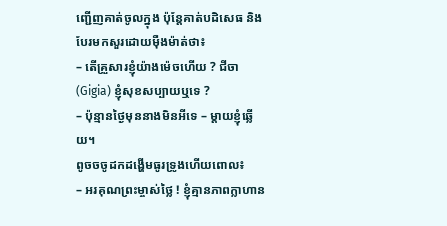ញ្ជើញគាត់ចូលក្នុង ប៉ុន្តែគាត់បដិសេធ និងបែរមកសួរដោយម៉ឺងម៉ាត់ថា៖
– តើគ្រួសារខ្ញុំយ៉ាងម៉េចហើយ ? ជីចា (Gigia) ខ្ញុំសុខសប្បាយឬទេ ?
– ប៉ុន្មានថ្ងៃមុននាងមិនអីទេ – ម្ដាយខ្ញុំឆ្លើយ។
ពូចចចូដកដង្ហើមធូរទ្រូងហើយពោល៖
– អរគុណព្រះម្ចាស់ថ្លៃ ! ខ្ញុំគ្មានភាពក្លាហាន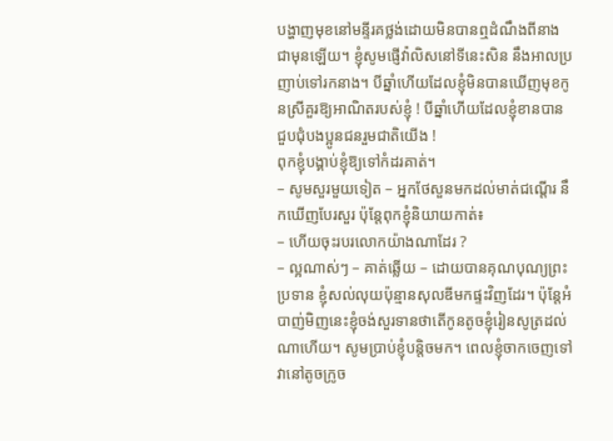បង្ហាញមុខនៅមន្ទីរគថ្លង់ដោយមិនបានឮដំណឹងពីនាងជាមុនឡើយ។ ខ្ញុំសូមផ្ញើវ៉ាលិសនៅទីនេះសិន នឹងអាលប្រញាប់ទៅរកនាង។ បីឆ្នាំហើយដែលខ្ញុំមិនបានឃើញមុខកូនស្រីគួរឱ្យអាណិតរបស់ខ្ញុំ ! បីឆ្នាំហើយដែលខ្ញុំខានបានជួបជុំបងប្អូនជនរួមជាតិយើង !
ពុកខ្ញុំបង្គាប់ខ្ញុំឱ្យទៅកំដរគាត់។
– សូមសួរមួយទៀត – អ្នកថែសួនមកដល់មាត់ជណ្ដើរ នឹកឃើញបែរសួរ ប៉ុន្តែពុកខ្ញុំនិយាយកាត់៖
– ហើយចុះរបរលោកយ៉ាងណាដែរ ?
– ល្អណាស់ៗ – គាត់ឆ្លើយ – ដោយបានគុណបុណ្យព្រះប្រទាន ខ្ញុំសល់លុយប៉ុន្មានសុលឌីមកផ្ទះវិញដែរ។ ប៉ុន្តែអំបាញ់មិញនេះខ្ញុំចង់សួរទានថាតើកូនតូចខ្ញុំរៀនសូត្រដល់ណាហើយ។ សូមប្រាប់ខ្ញុំបន្តិចមក។ ពេលខ្ញុំចាកចេញទៅ វានៅតូចក្រូច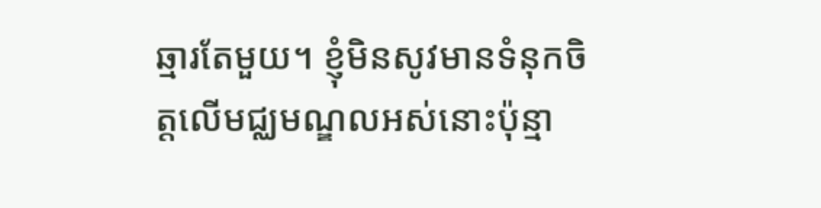ឆ្មារតែមួយ។ ខ្ញុំមិនសូវមានទំនុកចិត្តលើមជ្ឈមណ្ឌលអស់នោះប៉ុន្មា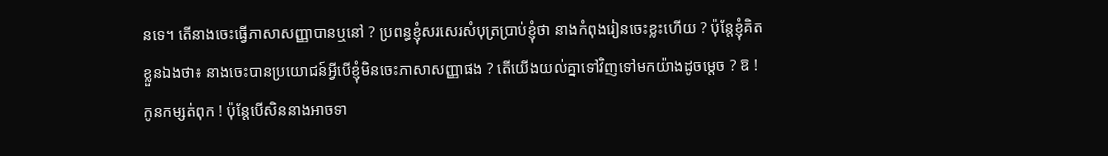នទេ។ តើនាងចេះធ្វើភាសាសញ្ញាបានឬនៅ ? ប្រពន្ធខ្ញុំសរសេរសំបុត្រប្រាប់ខ្ញុំថា នាងកំពុងរៀនចេះខ្លះហើយ ? ប៉ុន្តែខ្ញុំគិតខ្លួនឯងថា៖ នាងចេះបានប្រយោជន៍អ្វីបើខ្ញុំមិនចេះភាសាសញ្ញាផង ? តើយើងយល់គ្នាទៅវិញទៅមកយ៉ាងដូចម្ដេច ? ឱ ! កូនកម្សត់ពុក ! ប៉ុន្តែបើសិននាងអាចទា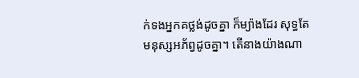ក់ទងអ្នកគថ្លង់ដូចគ្នា ក៏ម្យ៉ាងដែរ សុទ្ធតែមនុស្សអភ័ព្វដូចគ្នា។ តើនាងយ៉ាងណា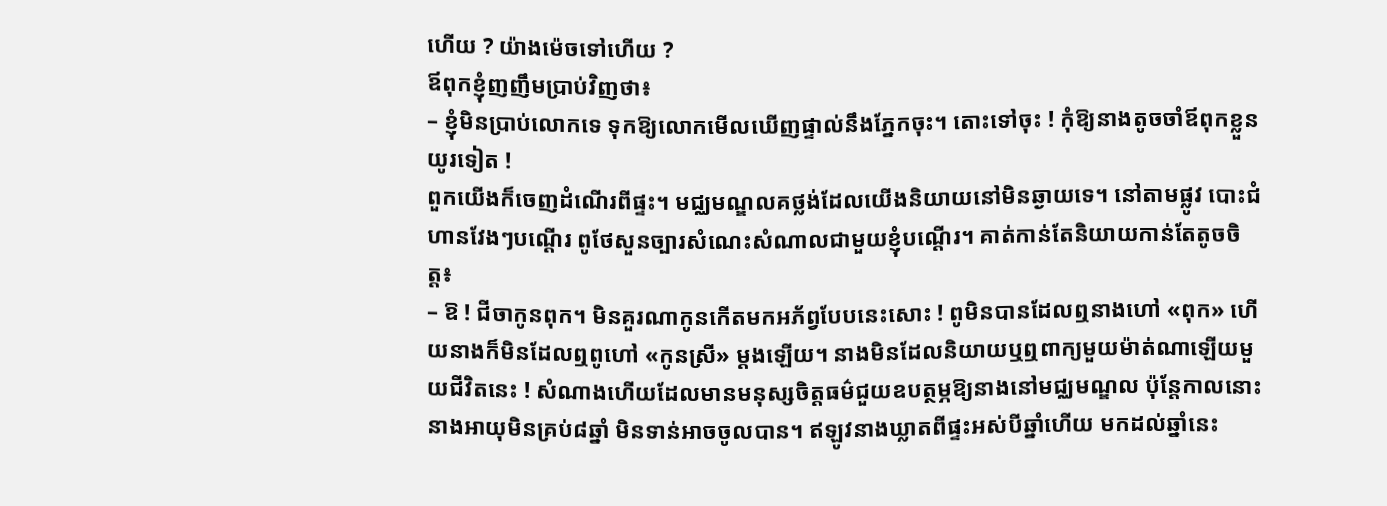ហើយ ? យ៉ាងម៉េចទៅហើយ ?
ឪពុកខ្ញុំញញឹមប្រាប់វិញថា៖
– ខ្ញុំមិនប្រាប់លោកទេ ទុកឱ្យលោកមើលឃើញផ្ទាល់នឹងភ្នែកចុះ។ តោះទៅចុះ ! កុំឱ្យនាងតូចចាំឪពុកខ្លួនយូរទៀត !
ពួកយើងក៏ចេញដំណើរពីផ្ទះ។ មជ្ឈមណ្ឌលគថ្លង់ដែលយើងនិយាយនៅមិនឆ្ងាយទេ។ នៅតាមផ្លូវ បោះជំហានវែងៗបណ្ដើរ ពូថែសួនច្បារសំណេះសំណាលជាមួយខ្ញុំបណ្ដើរ។ គាត់កាន់តែនិយាយកាន់តែតូចចិត្ត៖
– ឱ ! ជីចាកូនពុក។ មិនគួរណាកូនកើតមកអភ័ព្វបែបនេះសោះ ! ពូមិនបានដែលឮនាងហៅ «ពុក» ហើយនាងក៏មិនដែលឮពូហៅ «កូនស្រី» ម្ដងឡើយ។ នាងមិនដែលនិយាយឬឮពាក្យមួយម៉ាត់ណាឡើយមួយជីវិតនេះ ! សំណាងហើយដែលមានមនុស្សចិត្តធម៌ជួយឧបត្ថម្ភឱ្យនាងនៅមជ្ឈមណ្ឌល ប៉ុន្តែកាលនោះនាងអាយុមិនគ្រប់៨ឆ្នាំ មិនទាន់អាចចូលបាន។ ឥឡូវនាងឃ្លាតពីផ្ទះអស់បីឆ្នាំហើយ មកដល់ឆ្នាំនេះ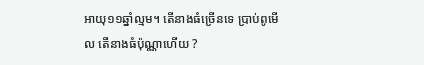អាយុ១១ឆ្នាំល្មម។ តើនាងធំច្រើនទេ ប្រាប់ពូមើល តើនាងធំប៉ុណ្ណាហើយ ?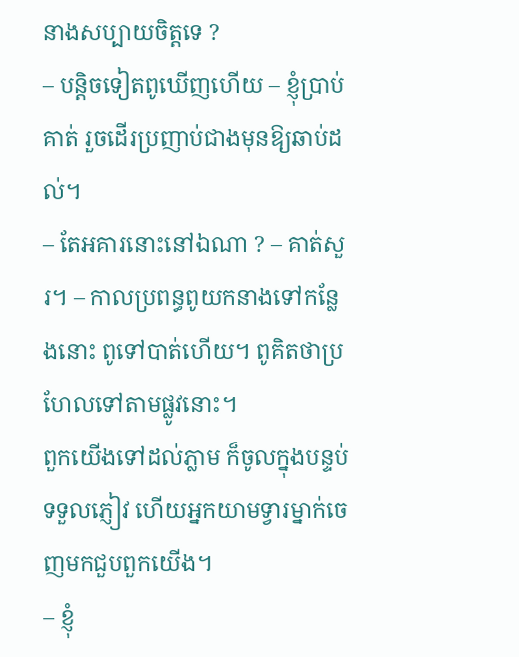នាងសប្បាយចិត្តទេ ?
– បន្តិចទៀតពូឃើញហើយ – ខ្ញុំប្រាប់គាត់ រួចដើរប្រញាប់ជាងមុនឱ្យឆាប់ដល់។
– តែអគារនោះនៅឯណា ? – គាត់សួរ។ – កាលប្រពន្ធពូយកនាងទៅកន្លែងនោះ ពូទៅបាត់ហើយ។ ពូគិតថាប្រហែលទៅតាមផ្លូវនោះ។
ពួកយើងទៅដល់ភ្លាម ក៏ចូលក្នុងបន្ទប់ទទួលភ្ញៀវ ហើយអ្នកយាមទ្វារម្នាក់ចេញមកជួបពួកយើង។
– ខ្ញុំ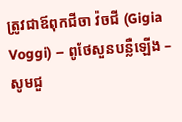ត្រូវជាឪពុកជីចា វ៉ចជី (Gigia Voggi) – ពូថែសួនបន្លឺឡើង – សូមជួ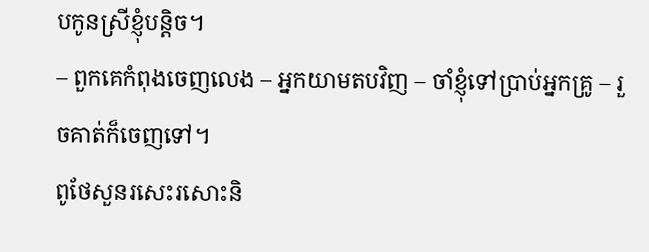បកូនស្រីខ្ញុំបន្តិច។
– ពួកគេកំពុងចេញលេង – អ្នកយាមតបវិញ – ចាំខ្ញុំទៅប្រាប់អ្នកគ្រូ – រួចគាត់ក៏ចេញទៅ។
ពូថែសួនរសេះរសោះនិ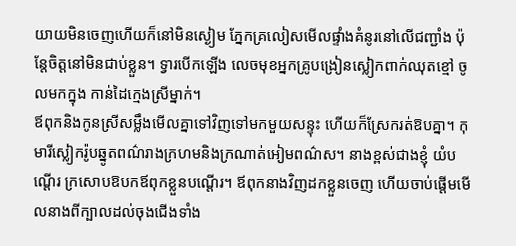យាយមិនចេញហើយក៏នៅមិនស្ងៀម ភ្នែកគ្រលៀសមើលផ្ទាំងគំនូរនៅលើជញ្ជាំង ប៉ុន្តែចិត្តនៅមិនជាប់ខ្លួន។ ទ្វារបើកឡើង លេចមុខអ្នកគ្រូបង្រៀនស្លៀកពាក់ឈុតខ្មៅ ចូលមកក្នុង កាន់ដៃក្មេងស្រីម្នាក់។
ឪពុកនិងកូនស្រីសម្លឹងមើលគ្នាទៅវិញទៅមកមួយសន្ទុះ ហើយក៏ស្រែករត់ឱបគ្នា។ កុមារីស្លៀករ៉ូបឆ្នូតពណ៌រាងក្រហមនិងក្រណាត់អៀមពណ៌ស។ នាងខ្ពស់ជាងខ្ញុំ យំបណ្ដើរ ក្រសោបឱបកឪពុកខ្លួនបណ្ដើរ។ ឪពុកនាងវិញដកខ្លួនចេញ ហើយចាប់ផ្ដើមមើលនាងពីក្បាលដល់ចុងជើងទាំង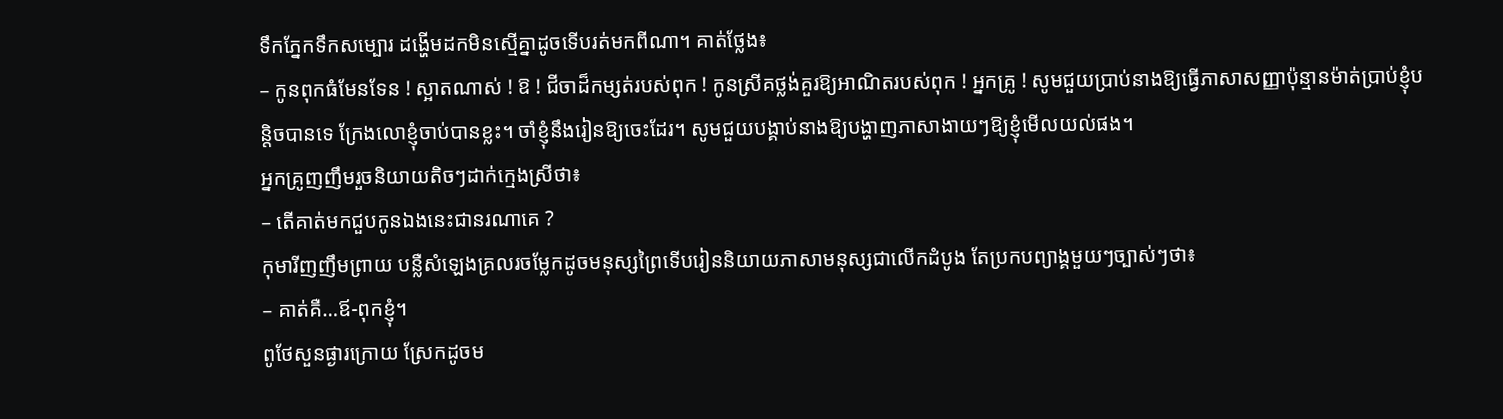ទឹកភ្នែកទឹកសម្បោរ ដង្ហើមដកមិនស្មើគ្នាដូចទើបរត់មកពីណា។ គាត់ថ្លែង៖
– កូនពុកធំមែនទែន ! ស្អាតណាស់ ! ឱ ! ជីចាដ៏កម្សត់របស់ពុក ! កូនស្រីគថ្លង់គួរឱ្យអាណិតរបស់ពុក ! អ្នកគ្រូ ! សូមជួយប្រាប់នាងឱ្យធ្វើភាសាសញ្ញាប៉ុន្មានម៉ាត់ប្រាប់ខ្ញុំបន្តិចបានទេ ក្រែងលោខ្ញុំចាប់បានខ្លះ។ ចាំខ្ញុំនឹងរៀនឱ្យចេះដែរ។ សូមជួយបង្គាប់នាងឱ្យបង្ហាញភាសាងាយៗឱ្យខ្ញុំមើលយល់ផង។
អ្នកគ្រូញញឹមរួចនិយាយតិចៗដាក់ក្មេងស្រីថា៖
– តើគាត់មកជួបកូនឯងនេះជានរណាគេ ?
កុមារីញញឹមព្រាយ បន្លឺសំឡេងគ្រលរចម្លែកដូចមនុស្សព្រៃទើបរៀននិយាយភាសាមនុស្សជាលើកដំបូង តែប្រកបព្យាង្គមួយៗច្បាស់ៗថា៖
– គាត់គឺ…ឪ-ពុកខ្ញុំ។
ពូថែសួនផ្ងារក្រោយ ស្រែកដូចម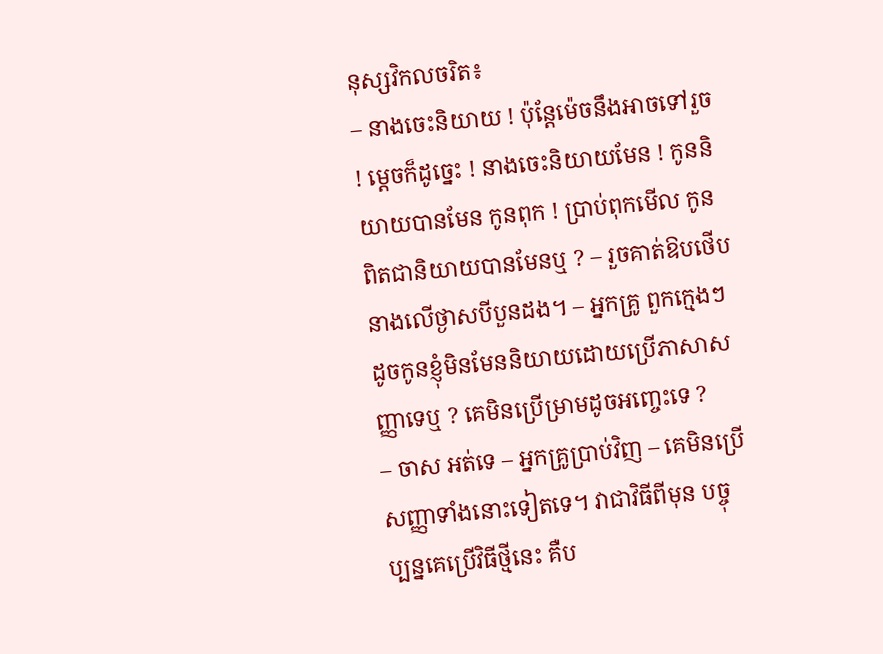នុស្សវិកលចរិត៖
– នាងចេះនិយាយ ! ប៉ុន្តែម៉េចនឹងអាចទៅរួច ! ម្ដេចក៏ដូច្នេះ ! នាងចេះនិយាយមែន ! កូននិយាយបានមែន កូនពុក ! ប្រាប់ពុកមើល កូនពិតជានិយាយបានមែនឬ ? – រួចគាត់ឱបថើបនាងលើថ្ងាសបីបួនដង។ – អ្នកគ្រូ ពួកក្មេងៗដូចកូនខ្ញុំមិនមែននិយាយដោយប្រើភាសាសញ្ញាទេឬ ? គេមិនប្រើម្រាមដូចអញ្ចេះទេ ?
– ចាស អត់ទេ – អ្នកគ្រូប្រាប់វិញ – គេមិនប្រើសញ្ញាទាំងនោះទៀតទេ។ វាជាវិធីពីមុន បច្ចុប្បន្នគេប្រើវិធីថ្មីនេះ គឺប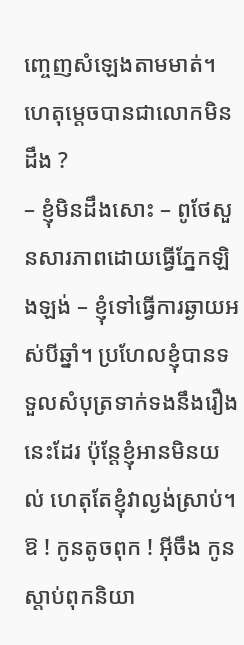ញ្ចេញសំឡេងតាមមាត់។ ហេតុម្ដេចបានជាលោកមិនដឹង ?
– ខ្ញុំមិនដឹងសោះ – ពូថែសួនសារភាពដោយធ្វើភ្នែកឡិងឡង់ – ខ្ញុំទៅធ្វើការឆ្ងាយអស់បីឆ្នាំ។ ប្រហែលខ្ញុំបានទទួលសំបុត្រទាក់ទងនឹងរឿងនេះដែរ ប៉ុន្តែខ្ញុំអានមិនយល់ ហេតុតែខ្ញុំវាល្ងង់ស្រាប់។ ឱ ! កូនតូចពុក ! អ៊ីចឹង កូនស្ដាប់ពុកនិយា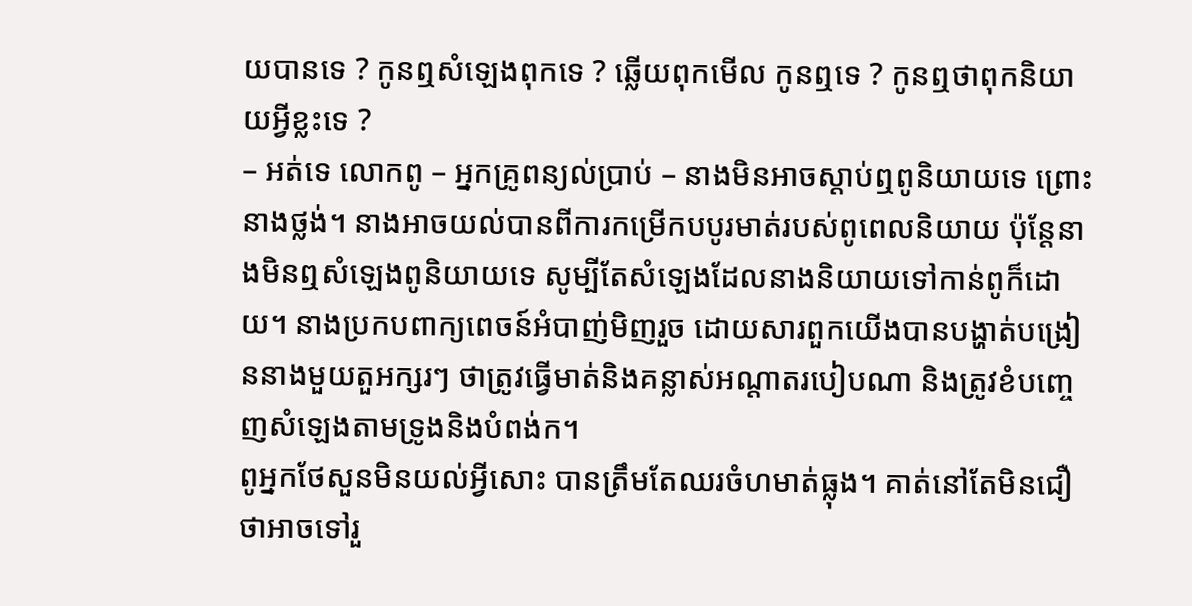យបានទេ ? កូនឮសំឡេងពុកទេ ? ឆ្លើយពុកមើល កូនឮទេ ? កូនឮថាពុកនិយាយអ្វីខ្លះទេ ?
– អត់ទេ លោកពូ – អ្នកគ្រូពន្យល់ប្រាប់ – នាងមិនអាចស្ដាប់ឮពូនិយាយទេ ព្រោះនាងថ្លង់។ នាងអាចយល់បានពីការកម្រើកបបូរមាត់របស់ពូពេលនិយាយ ប៉ុន្តែនាងមិនឮសំឡេងពូនិយាយទេ សូម្បីតែសំឡេងដែលនាងនិយាយទៅកាន់ពូក៏ដោយ។ នាងប្រកបពាក្យពេចន៍អំបាញ់មិញរួច ដោយសារពួកយើងបានបង្ហាត់បង្រៀននាងមួយតួអក្សរៗ ថាត្រូវធ្វើមាត់និងគន្លាស់អណ្ដាតរបៀបណា និងត្រូវខំបញ្ចេញសំឡេងតាមទ្រូងនិងបំពង់ក។
ពូអ្នកថែសួនមិនយល់អ្វីសោះ បានត្រឹមតែឈរចំហមាត់ធ្លុង។ គាត់នៅតែមិនជឿថាអាចទៅរួ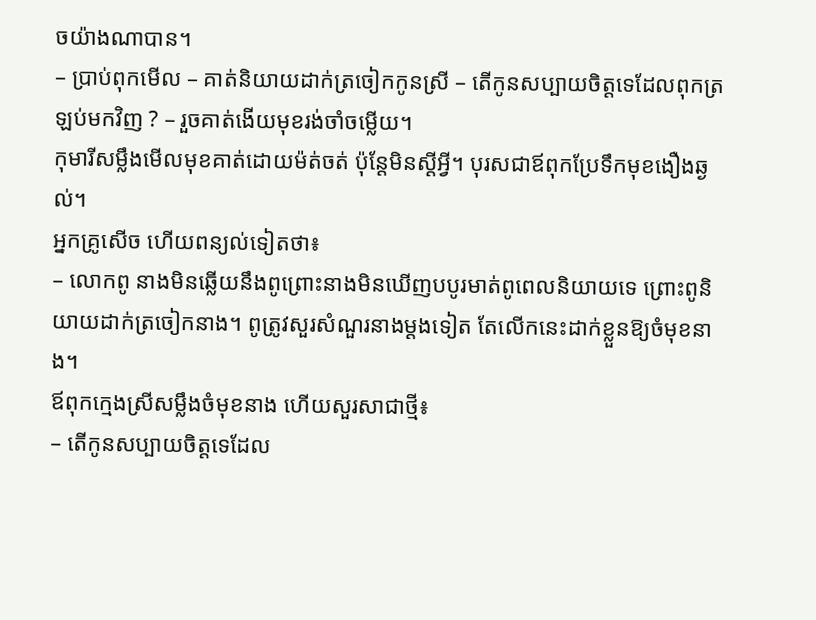ចយ៉ាងណាបាន។
– ប្រាប់ពុកមើល – គាត់និយាយដាក់ត្រចៀកកូនស្រី – តើកូនសប្បាយចិត្តទេដែលពុកត្រឡប់មកវិញ ? – រួចគាត់ងើយមុខរង់ចាំចម្លើយ។
កុមារីសម្លឹងមើលមុខគាត់ដោយម៉ត់ចត់ ប៉ុន្តែមិនស្ដីអ្វី។ បុរសជាឪពុកប្រែទឹកមុខងឿងឆ្ងល់។
អ្នកគ្រូសើច ហើយពន្យល់ទៀតថា៖
– លោកពូ នាងមិនឆ្លើយនឹងពូព្រោះនាងមិនឃើញបបូរមាត់ពូពេលនិយាយទេ ព្រោះពូនិយាយដាក់ត្រចៀកនាង។ ពូត្រូវសួរសំណួរនាងម្ដងទៀត តែលើកនេះដាក់ខ្លួនឱ្យចំមុខនាង។
ឪពុកក្មេងស្រីសម្លឹងចំមុខនាង ហើយសួរសាជាថ្មី៖
– តើកូនសប្បាយចិត្តទេដែល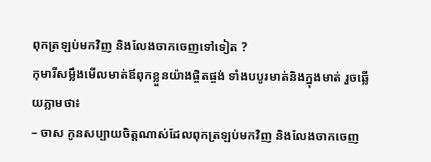ពុកត្រឡប់មកវិញ និងលែងចាកចេញទៅទៀត ?
កុមារីសម្លឹងមើលមាត់ឪពុកខ្លួនយ៉ាងផ្ចិតផ្ចង់ ទាំងបបូរមាត់និងក្នុងមាត់ រួចឆ្លើយភ្លាមថា៖
– ចាស កូនសប្បាយចិត្តណាស់ដែលពុកត្រឡប់មកវិញ និងលែងចាកចេញ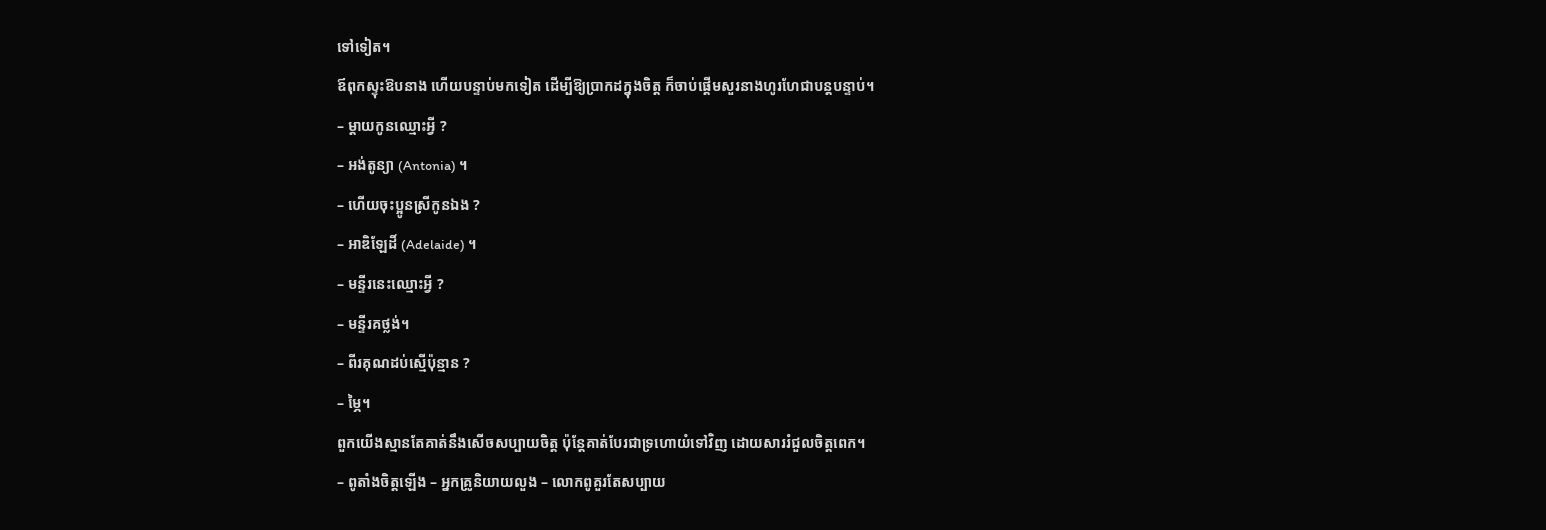ទៅទៀត។
ឪពុកស្ទុះឱបនាង ហើយបន្ទាប់មកទៀត ដើម្បីឱ្យប្រាកដក្នុងចិត្ត ក៏ចាប់ផ្ដើមសួរនាងហូរហែជាបន្តបន្ទាប់។
– ម្ដាយកូនឈ្មោះអ្វី ?
– អង់តូន្យា (Antonia) ។
– ហើយចុះប្អូនស្រីកូនឯង ?
– អាឌិឡែដិ៍ (Adelaide) ។
– មន្ទីរនេះឈ្មោះអ្វី ?
– មន្ទីរគថ្លង់។
– ពីរគុណដប់ស្មើប៉ុន្មាន ?
– ម្ភៃ។
ពួកយើងស្មានតែគាត់នឹងសើចសប្បាយចិត្ត ប៉ុន្តែគាត់បែរជាទ្រហោយំទៅវិញ ដោយសាររំជួលចិត្តពេក។
– ពូតាំងចិត្តឡើង – អ្នកគ្រូនិយាយលួង – លោកពូគួរតែសប្បាយ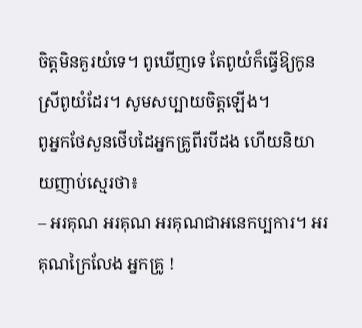ចិត្តមិនគួរយំទេ។ ពូឃើញទេ តែពូយំក៏ធ្វើឱ្យកូនស្រីពូយំដែរ។ សូមសប្បាយចិត្តឡើង។
ពូអ្នកថែសួនថើបដៃអ្នកគ្រូពីរបីដង ហើយនិយាយញាប់ស្មេរថា៖
– អរគុណ អរគុណ អរគុណជាអនេកប្បការ។ អរគុណក្រៃលែង អ្នកគ្រូ !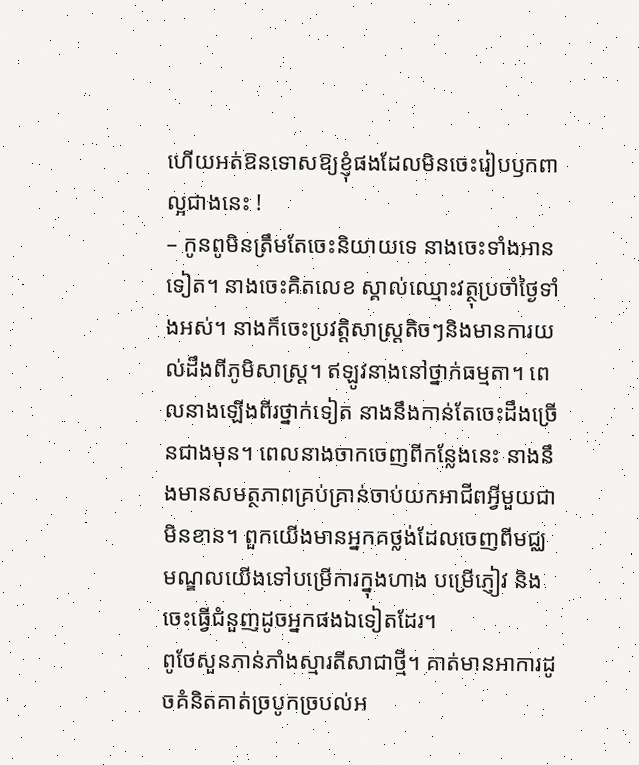ហើយអត់ឱនទោសឱ្យខ្ញុំផងដែលមិនចេះរៀបឫកពាល្អជាងនេះ !
– កូនពូមិនត្រឹមតែចេះនិយាយទេ នាងចេះទាំងអានទៀត។ នាងចេះគិតលេខ ស្គាល់ឈ្មោះវត្ថុប្រចាំថ្ងៃទាំងអស់។ នាងក៏ចេះប្រវត្តិសាស្ត្រតិចៗនិងមានការយល់ដឹងពីភូមិសាស្ត្រ។ ឥឡូវនាងនៅថ្នាក់ធម្មតា។ ពេលនាងឡើងពីរថ្នាក់ទៀត នាងនឹងកាន់តែចេះដឹងច្រើនជាងមុន។ ពេលនាងចាកចេញពីកន្លែងនេះ នាងនឹងមានសមត្ថភាពគ្រប់គ្រាន់ចាប់យកអាជីពអ្វីមួយជាមិនខាន។ ពួកយើងមានអ្នកគថ្លង់ដែលចេញពីមជ្ឈមណ្ឌលយើងទៅបម្រើការក្នុងហាង បម្រើភ្ញៀវ និងចេះធ្វើជំនួញដូចអ្នកផងឯទៀតដែរ។
ពូថែសួនភាន់ភាំងស្មារតីសាជាថ្មី។ គាត់មានអាការដូចគំនិតគាត់ច្របូកច្របល់អ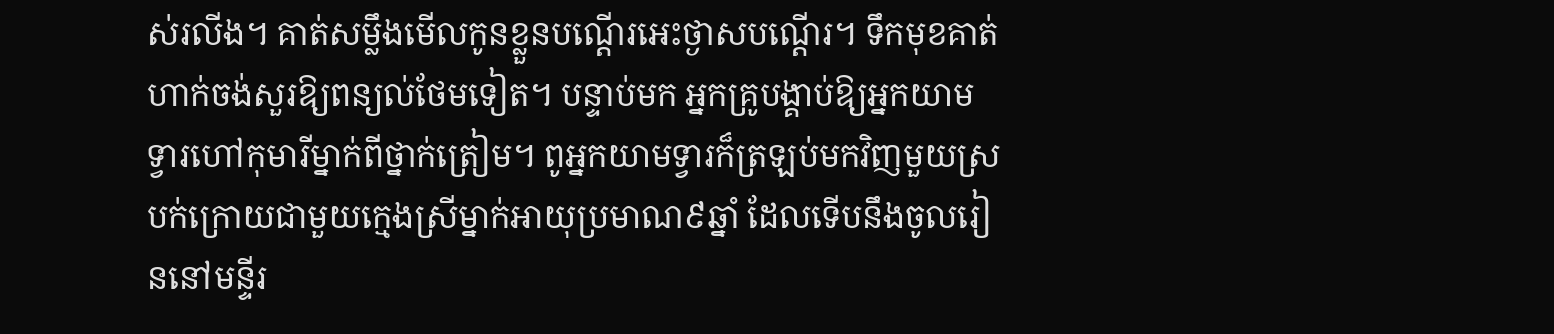ស់រលីង។ គាត់សម្លឹងមើលកូនខ្លួនបណ្ដើរអេះថ្ងាសបណ្ដើរ។ ទឹកមុខគាត់ហាក់ចង់សួរឱ្យពន្យល់ថែមទៀត។ បន្ទាប់មក អ្នកគ្រូបង្គាប់ឱ្យអ្នកយាមទ្វារហៅកុមារីម្នាក់ពីថ្នាក់ត្រៀម។ ពូអ្នកយាមទ្វារក៏ត្រឡប់មកវិញមួយស្របក់ក្រោយជាមួយក្មេងស្រីម្នាក់អាយុប្រមាណ៩ឆ្នាំ ដែលទើបនឹងចូលរៀននៅមន្ទីរ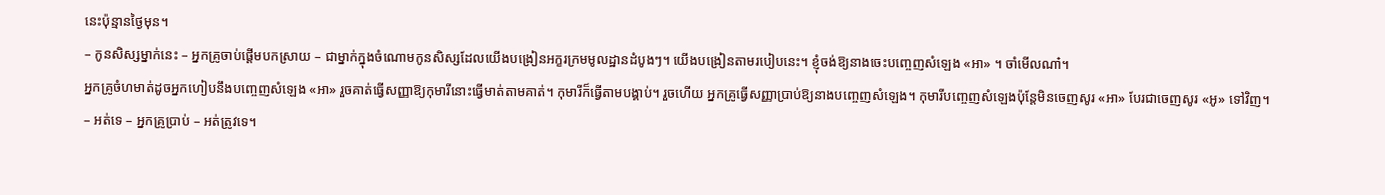នេះប៉ុន្មានថ្ងៃមុន។
– កូនសិស្សម្នាក់នេះ – អ្នកគ្រូចាប់ផ្ដើមបកស្រាយ – ជាម្នាក់ក្នុងចំណោមកូនសិស្សដែលយើងបង្រៀនអក្ខរក្រមមូលដ្ឋានដំបូងៗ។ យើងបង្រៀនតាមរបៀបនេះ។ ខ្ញុំចង់ឱ្យនាងចេះបញ្ចេញសំឡេង «អា» ។ ចាំមើលណា៎។
អ្នកគ្រូចំហមាត់ដូចអ្នកហៀបនឹងបញ្ចេញសំឡេង «អា» រួចគាត់ធ្វើសញ្ញាឱ្យកុមារីនោះធ្វើមាត់តាមគាត់។ កុមារីក៏ធ្វើតាមបង្គាប់។ រួចហើយ អ្នកគ្រូធ្វើសញ្ញាប្រាប់ឱ្យនាងបញ្ចេញសំឡេង។ កុមារីបញ្ចេញសំឡេងប៉ុន្តែមិនចេញសូរ «អា» បែរជាចេញសូរ «អូ» ទៅវិញ។
– អត់ទេ – អ្នកគ្រូប្រាប់ – អត់ត្រូវទេ។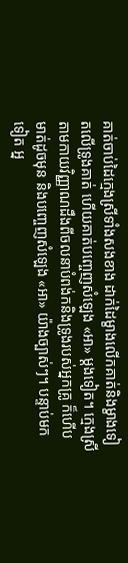គាត់ចាប់ដៃក្មេងស្រីទាំងសងខាង ដាក់ដៃម្ខាងលើកគាត់និងម្ខាងទៀតលើទ្រូងគាត់ ហើយគាត់បញ្ចេញសំឡេង «អា» ម្ដងទៀត។ ក្មេងស្រីតាមកាយវិញ្ញាណដឹងពីចលនាបំពង់កនិងទ្រូងរបស់អ្នកគ្រូ ក៏ហើបមាត់ដូចមុន និងបញ្ចេញសំឡេង «អា» យ៉ាងច្បាស់ៗ។ បន្ទាប់មកទៀត អ្ន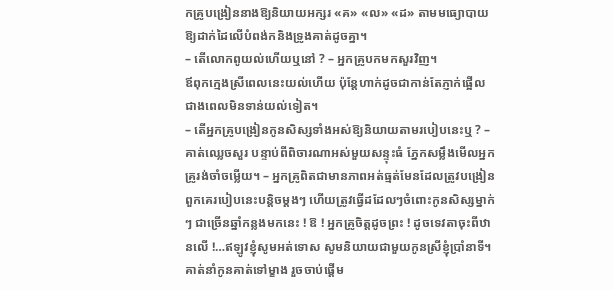កគ្រូបង្រៀននាងឱ្យនិយាយអក្សរ «គ» «ល» «ដ» តាមមធ្យោបាយឱ្យដាក់ដៃលើបំពង់កនិងទ្រូងគាត់ដូចគ្នា។
– តើលោកពូយល់ហើយឬនៅ ? – អ្នកគ្រូបកមកសួរវិញ។
ឪពុកក្មេងស្រីពេលនេះយល់ហើយ ប៉ុន្តែហាក់ដូចជាកាន់តែភ្ញាក់ផ្អើលជាងពេលមិនទាន់យល់ទៀត។
– តើអ្នកគ្រូបង្រៀនកូនសិស្សទាំងអស់ឱ្យនិយាយតាមរបៀបនេះឬ ? – គាត់ឈ្លេចសួរ បន្ទាប់ពីពិចារណាអស់មួយសន្ទុះធំ ភ្នែកសម្លឹងមើលអ្នកគ្រូរង់ចាំចម្លើយ។ – អ្នកគ្រូពិតជាមានភាពអត់ធ្មត់មែនដែលត្រូវបង្រៀនពួកគេរបៀបនេះបន្តិចម្ដងៗ ហើយត្រូវធ្វើដដែលៗចំពោះកូនសិស្សម្នាក់ៗ ជាច្រើនឆ្នាំកន្លងមកនេះ ! ឱ ! អ្នកគ្រូចិត្តដូចព្រះ ! ដូចទេវតាចុះពីឋានលើ !…ឥឡូវខ្ញុំសូមអត់ទោស សូមនិយាយជាមួយកូនស្រីខ្ញុំប្រាំនាទី។
គាត់នាំកូនគាត់ទៅម្ខាង រួចចាប់ផ្ដើម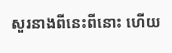សួរនាងពីនេះពីនោះ ហើយ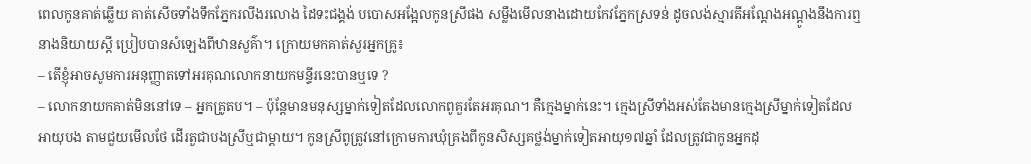ពេលកូនគាត់ឆ្លើយ គាត់សើចទាំងទឹកភ្នែករលីងរលោង ដៃទះជង្គង់ បបោសអង្អែលកូនស្រីផង សម្លឹងមើលនាងដោយកែវភ្នែកស្រទន់ ដូចលង់ស្មារតីអណ្ដែងអណ្ដូងនឹងការឮនាងនិយាយស្ដី ប្រៀបបានសំឡេងពីឋានសួគ៌ា។ ក្រោយមកគាត់សួរអ្នកគ្រូ៖
– តើខ្ញុំអាចសូមការអនុញ្ញាតទៅអរគុណលោកនាយកមន្ទីរនេះបានឬទេ ?
– លោកនាយកគាត់មិននៅទេ – អ្នកគ្រូតប។ – ប៉ុន្តែមានមនុស្សម្នាក់ទៀតដែលលោកពូគួរតែអរគុណ។ គឺក្មេងម្នាក់នេះ។ ក្មេងស្រីទាំងអស់តែងមានក្មេងស្រីម្នាក់ទៀតដែលអាយុបង តាមជួយមើលថែ ដើរតួជាបងស្រីឬជាម្ដាយ។ កូនស្រីពូត្រូវនៅក្រោមការឃុំគ្រងពីកូនសិស្សគថ្លង់ម្នាក់ទៀតអាយុ១៧ឆ្នាំ ដែលត្រូវជាកូនអ្នកដុ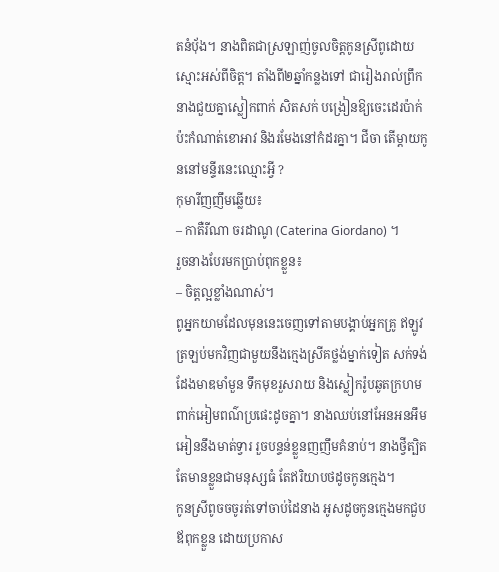តនំប៉័ង។ នាងពិតជាស្រឡាញ់ចូលចិត្តកូនស្រីពូដោយស្មោះអស់ពីចិត្ត។ តាំងពី២ឆ្នាំកន្លងទៅ ជារៀងរាល់ព្រឹក នាងជួយគ្នាស្លៀកពាក់ សិតសក់ បង្រៀនឱ្យចេះដេរប៉ាក់ ប៉ះកំណាត់ខោអាវ និងរមែងនៅកំដរគ្នា។ ជីចា តើម្ដាយកូននៅមន្ទីរនេះឈ្មោះអ្វី ?
កុមារីញញឹមឆ្លើយ៖
– កាតឺរីណា ចរដាណូ (Caterina Giordano) ។
រួចនាងបែរមកប្រាប់ពុកខ្លួន៖
– ចិត្តល្អខ្លាំងណាស់។
ពូអ្នកយាមដែលមុននេះចេញទៅតាមបង្គាប់អ្នកគ្រូ ឥឡូវត្រឡប់មកវិញជាមួយនឹងក្មេងស្រីគថ្លង់ម្នាក់ទៀត សក់ទង់ដែងមាឌមាំមួន ទឹកមុខរួសរាយ និងស្លៀករ៉ូបឆូតក្រហមពាក់អៀមពណ៌ប្រផេះដូចគ្នា។ នាងឈប់នៅអែនអនអឹមអៀននឹងមាត់ទ្វារ រួចបន្ទន់ខ្លួនញញឹមគំនាប់។ នាងថ្វីត្បិតតែមានខ្លួនជាមនុស្សធំ តែឥរិយាបថដូចកូនក្មេង។
កូនស្រីពូចចចូរត់ទៅចាប់ដៃនាង អូសដូចកូនក្មេងមកជួបឪពុកខ្លួន ដោយប្រកាស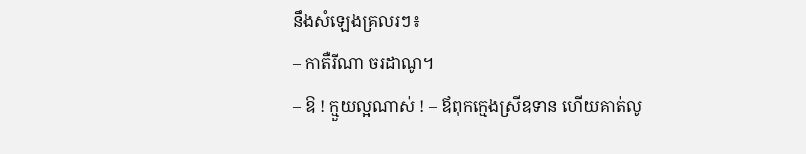នឹងសំឡេងគ្រលរៗ៖
– កាតឺរីណា ចរដាណូ។
– ឱ ! ក្មួយល្អណាស់ ! – ឪពុកក្មេងស្រីឧទាន ហើយគាត់លូ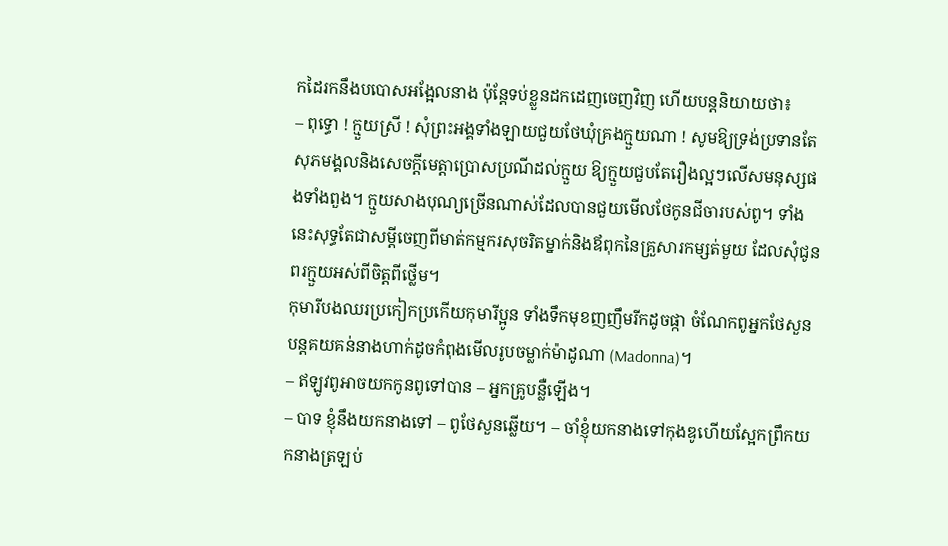កដៃរកនឹងបបោសអង្អែលនាង ប៉ុន្តែទប់ខ្លួនដកដេញចេញវិញ ហើយបន្តនិយាយថា៖
– ពុទ្ធោ ! ក្មួយស្រី ! សុំព្រះអង្គទាំងឡាយជួយថែឃុំគ្រងក្មួយណា ! សូមឱ្យទ្រង់ប្រទានតែសុភមង្គលនិងសេចក្ដីមេត្តាប្រោសប្រណីដល់ក្មួយ ឱ្យក្មួយជួបតែរឿងល្អៗលើសមនុស្សផងទាំងពួង។ ក្មួយសាងបុណ្យច្រើនណាស់ដែលបានជួយមើលថែកូនជីចារបស់ពូ។ ទាំងនេះសុទ្ធតែជាសម្ដីចេញពីមាត់កម្មករសុចរិតម្នាក់និងឪពុកនៃគ្រួសារកម្សត់មួយ ដែលសុំជូនពរក្មួយអស់ពីចិត្តពីថ្លើម។
កុមារីបងឈរប្រកៀកប្រកើយកុមារីប្អូន ទាំងទឹកមុខញញឹមរីកដូចផ្កា ចំណែកពូអ្នកថែសួនបន្តគយគន់នាងហាក់ដូចកំពុងមើលរូបចម្លាក់ម៉ាដូណា (Madonna)។
– ឥឡូវពូអាចយកកូនពូទៅបាន – អ្នកគ្រូបន្លឺឡើង។
– បាទ ខ្ញុំនឹងយកនាងទៅ – ពូថែសួនឆ្លើយ។ – ចាំខ្ញុំយកនាងទៅកុងឌូហើយស្អែកព្រឹកយកនាងត្រឡប់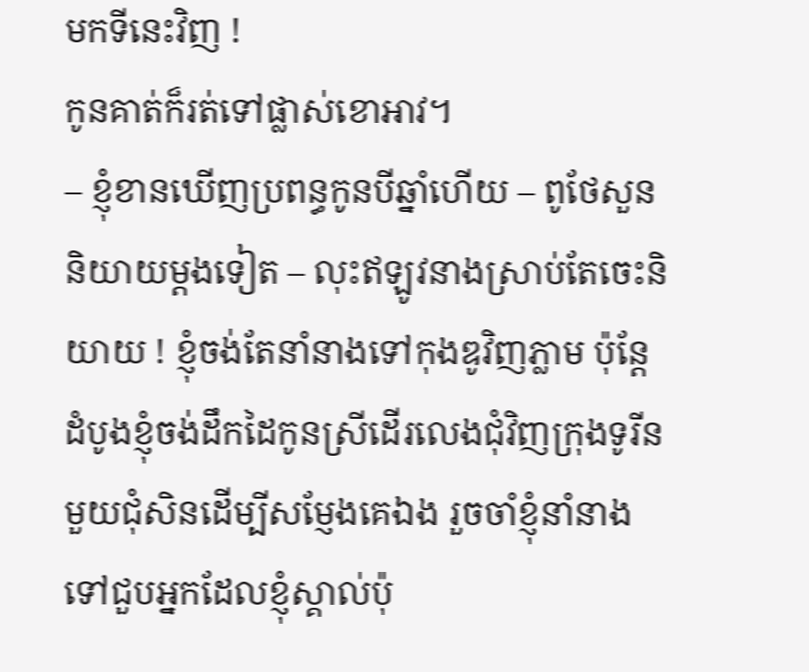មកទីនេះវិញ !
កូនគាត់ក៏រត់ទៅផ្លាស់ខោអាវ។
– ខ្ញុំខានឃើញប្រពន្ធកូនបីឆ្នាំហើយ – ពូថែសួននិយាយម្ដងទៀត – លុះឥឡូវនាងស្រាប់តែចេះនិយាយ ! ខ្ញុំចង់តែនាំនាងទៅកុងឌូវិញភ្លាម ប៉ុន្តែដំបូងខ្ញុំចង់ដឹកដៃកូនស្រីដើរលេងជុំវិញក្រុងទូរីនមួយជុំសិនដើម្បីសម្ញែងគេឯង រួចចាំខ្ញុំនាំនាងទៅជួបអ្នកដែលខ្ញុំស្គាល់ប៉ុ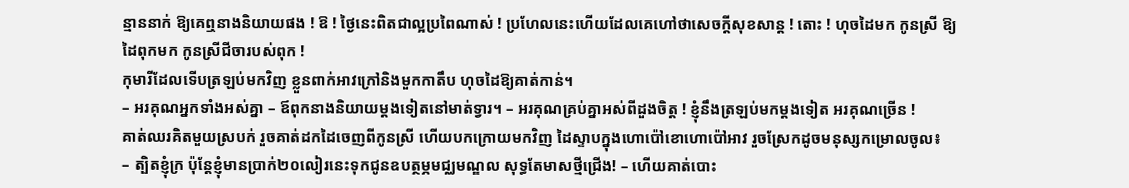ន្មាននាក់ ឱ្យគេឮនាងនិយាយផង ! ឱ ! ថ្ងៃនេះពិតជាល្អប្រពៃណាស់ ! ប្រហែលនេះហើយដែលគេហៅថាសេចក្ដីសុខសាន្ត ! តោះ ! ហុចដៃមក កូនស្រី ឱ្យដៃពុកមក កូនស្រីជីចារបស់ពុក !
កុមារីដែលទើបត្រឡប់មកវិញ ខ្លួនពាក់អាវក្រៅនិងមួកកាតឹប ហុចដៃឱ្យគាត់កាន់។
– អរគុណអ្នកទាំងអស់គ្នា – ឪពុកនាងនិយាយម្ដងទៀតនៅមាត់ទ្វារ។ – អរគុណគ្រប់គ្នាអស់ពីដួងចិត្ត ! ខ្ញុំនឹងត្រឡប់មកម្ដងទៀត អរគុណច្រើន !
គាត់ឈរគិតមួយស្របក់ រួចគាត់ដកដៃចេញពីកូនស្រី ហើយបកក្រោយមកវិញ ដៃស្ទាបក្នុងហោប៉ៅខោហោប៉ៅអាវ រួចស្រែកដូចមនុស្សកម្រោលចូល៖
– ត្បិតខ្ញុំក្រ ប៉ុន្តែខ្ញុំមានប្រាក់២០លៀរនេះទុកជូនឧបត្ថម្ភមជ្ឈមណ្ឌល សុទ្ធតែមាសថ្មីជ្រើង! – ហើយគាត់បោះ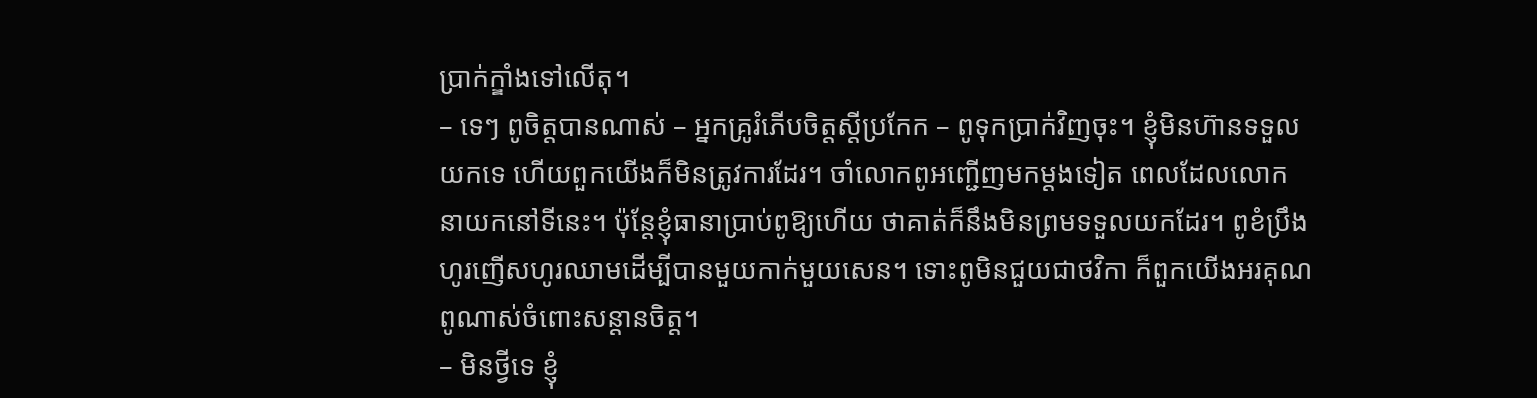ប្រាក់ក្ឌាំងទៅលើតុ។
– ទេៗ ពូចិត្តបានណាស់ – អ្នកគ្រូរំភើបចិត្តស្ដីប្រកែក – ពូទុកប្រាក់វិញចុះ។ ខ្ញុំមិនហ៊ានទទួលយកទេ ហើយពួកយើងក៏មិនត្រូវការដែរ។ ចាំលោកពូអញ្ជើញមកម្ដងទៀត ពេលដែលលោកនាយកនៅទីនេះ។ ប៉ុន្តែខ្ញុំធានាប្រាប់ពូឱ្យហើយ ថាគាត់ក៏នឹងមិនព្រមទទួលយកដែរ។ ពូខំប្រឹងហូរញើសហូរឈាមដើម្បីបានមួយកាក់មួយសេន។ ទោះពូមិនជួយជាថវិកា ក៏ពួកយើងអរគុណពូណាស់ចំពោះសន្ដានចិត្ត។
– មិនថ្វីទេ ខ្ញុំ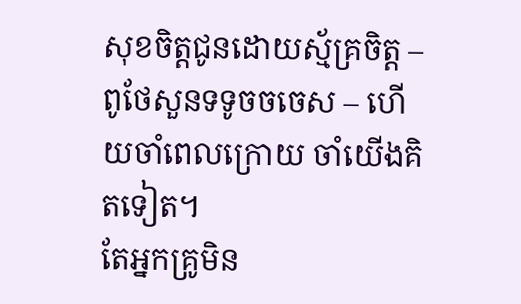សុខចិត្តជូនដោយស្ម័គ្រចិត្ត – ពូថែសួនទទូចចចេស – ហើយចាំពេលក្រោយ ចាំយើងគិតទៀត។
តែអ្នកគ្រូមិន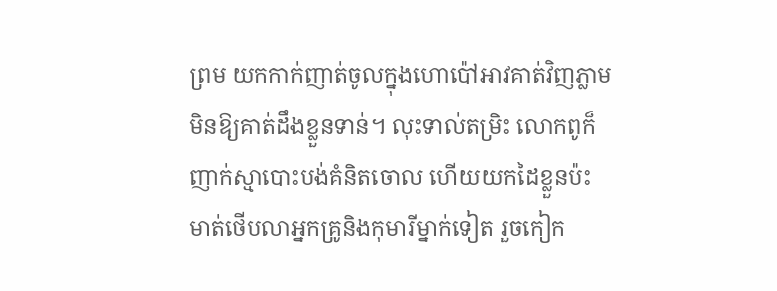ព្រម យកកាក់ញាត់ចូលក្នុងហោប៉ៅអាវគាត់វិញភ្លាម មិនឱ្យគាត់ដឹងខ្លួនទាន់។ លុះទាល់តម្រិះ លោកពូក៏ញាក់ស្មាបោះបង់គំនិតចោល ហើយយកដៃខ្លួនប៉ះមាត់ថើបលាអ្នកគ្រូនិងកុមារីម្នាក់ទៀត រួចកៀក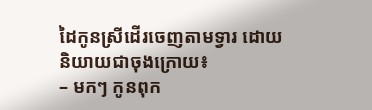ដៃកូនស្រីដើរចេញតាមទ្វារ ដោយនិយាយជាចុងក្រោយ៖
– មកៗ កូនពុក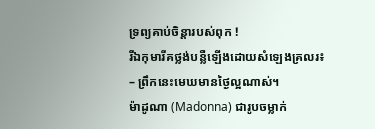ទ្រព្យគាប់ចិន្ដារបស់ពុក !
រីឯកុមារីគថ្លង់បន្លឺឡើងដោយសំឡេងគ្រលរ៖
– ព្រឹកនេះមេឃមានថ្ងៃល្អណាស់។
ម៉ាដូណា (Madonna) ជារូបចម្លាក់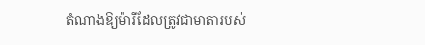តំណាងឱ្យម៉ារីដែលត្រូវជាមាតារបស់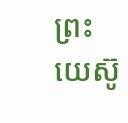ព្រះយេស៊ូ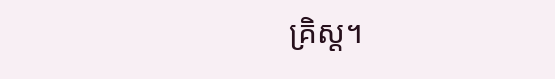គ្រិស្ត។